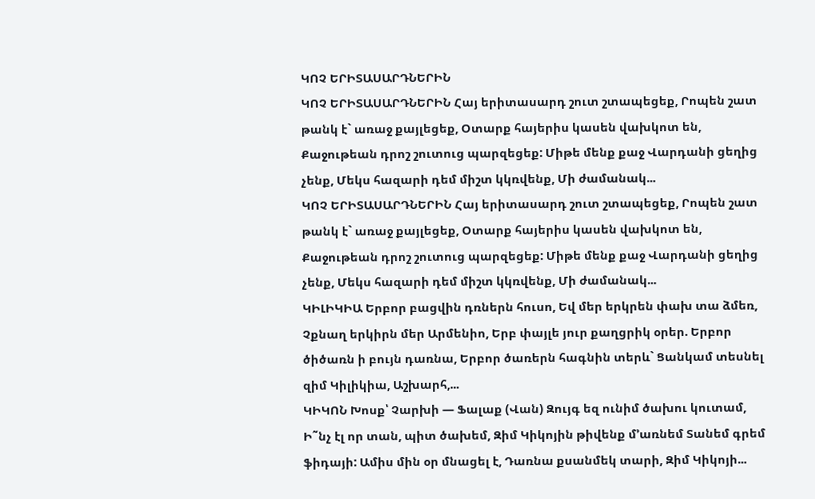ԿՈՉ ԵՐԻՏԱՍԱՐԴՆԵՐԻՆ
ԿՈՉ ԵՐԻՏԱՍԱՐԴՆԵՐԻՆ Հայ երիտասարդ շուտ շտապեցեք, Րոպեն շատ թանկ է` առաջ քայլեցեք, Օտարք հայերիս կասեն վախկոտ են, Քաջութեան դրոշ շուտուց պարզեցեք: Միթե մենք քաջ Վարդանի ցեղից չենք, Մեկս հազարի դեմ միշտ կկռվենք, Մի ժամանակ...
ԿՈՉ ԵՐԻՏԱՍԱՐԴՆԵՐԻՆ Հայ երիտասարդ շուտ շտապեցեք, Րոպեն շատ թանկ է` առաջ քայլեցեք, Օտարք հայերիս կասեն վախկոտ են, Քաջութեան դրոշ շուտուց պարզեցեք: Միթե մենք քաջ Վարդանի ցեղից չենք, Մեկս հազարի դեմ միշտ կկռվենք, Մի ժամանակ...
ԿԻԼԻԿԻԱ Երբոր բացվին դռներն հուսո, Եվ մեր երկրեն փախ տա ձմեռ, Չքնաղ երկիրն մեր Արմենիո, Երբ փայլե յուր քաղցրիկ օրեր. Երբոր ծիծառն ի բույն դառնա, Երբոր ծառերն հագնին տերև` Ցանկամ տեսնել զիմ Կիլիկիա, Աշխարհ,...
ԿԻԿՈՆ Խոսք՝ Չարխի — Ֆալաք (Վան) Զույգ եզ ունիմ ծախու կուտամ, Ի˜նչ էլ որ տան, պիտ ծախեմ, Զիմ Կիկոյին թիվենք մ’առնեմ Տանեմ գրեմ ֆիդայի: Ամիս մին օր մնացել է, Դառնա քսանմեկ տարի, Զիմ Կիկոյի...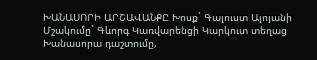ԽԱՆԱՍՈՐԻ ԱՐՇԱՎԱՆՔԸ Խոսք` Գալուստ Ալոյանի Մշակումը` Գևորգ Կառվարենցի Կարկուտ տեղաց Խանասորա դաշտումը,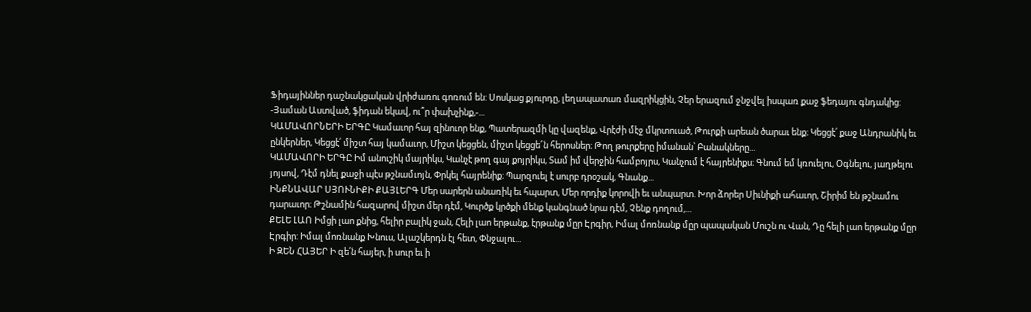Ֆիդայիններ դաշնակցական վրիժառու գոռում են: Սոսկաց քյուրդը, լեղապատառ մազրիկցին, Չեր երազում ջնջվել իսպառ քաջ ֆեդայու գնդակից: -Յաման Աստված, ֆիդան եկավ, ու՞ր փախչինք,-...
ԿԱՄԱՎՈՐՆԵՐԻ ԵՐԳԸ Կամաւոր հայ զինուոր ենք, Պատերազմի կը վազենք, Վրէժի մէջ մկրտուած, Թուրքի արեան ծարաւ ենք։ Կեցցէ՛ քաջ Անդրանիկ եւ ընկերներ, Կեցցէ՛ միշտ հայ կամաւոր, Միշտ կեցցեն, միշտ կեցցե՜ն հերոսներ։ Թող թուրքերը իմանան՝ Բանակները...
ԿԱՄԱՎՈՐԻ ԵՐԳԸ Իմ անուշիկ մայրիկս, Կանչէ թող գայ քոյրիկս, Տամ իմ վերջին համբոյրս, Կանչում է հայրենիքս։ Գնում եմ կռուելու, Օգնելու, յաղթելու յոյսով, Դէմ դնել քաջի պէս թշնամւոյն, Փրկել հայրենիք։ Պարզուել է սուրբ դրօշակ, Գնանք...
ԻՆՔՆԱՎԱՐ ՍՅՈՒՆԻՔԻ ՔԱՅԼԵՐԳ Մեր սարերն անառիկ եւ հպարտ, Մեր որդիք կորովի եւ անպարտ. Խոր ձորեր Սիւնիքի ահաւոր, Շիրիմ են թշնամու դարաւոր։ Թշնամին հազարով միշտ մեր դէմ, Կուրծք կրծքի մենք կանգնած նրա դէմ, Չենք դողում,...
ՔԵԼԵ ԼԱՈ Իմցի լաո քնից, հելիր բալիկ ջան, Հելի լաո երթանք, էրթանք մըր Էրգիր, Իմալ մոռնանք մըր պապական Մուշն ու Վան, Դը հելի լաո երթանք մըր Էրգիր: Իմալ մոռնանք Խնուս, Ալաշկերդն էլ հետ, Փնջալու...
Ի ԶԵՆ ՀԱՅԵՐ Ի զե՛ն հայեր, ի սուր եւ ի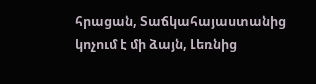հրացան, Տաճկահայաստանից կոչում է մի ձայն, Լեռնից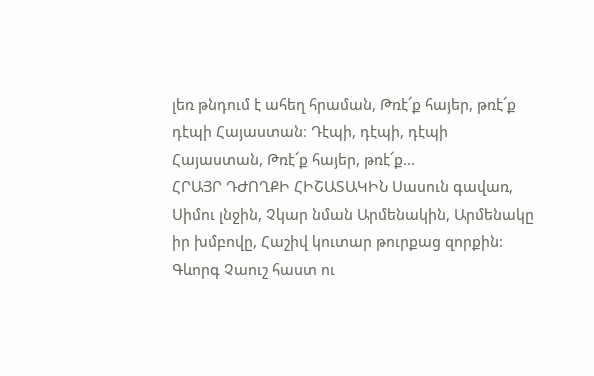լեռ թնդում է ահեղ հրաման, Թռէ՜ք հայեր, թռէ՜ք դէպի Հայաստան։ Դէպի, դէպի, դէպի Հայաստան, Թռէ՜ք հայեր, թռէ՜ք...
ՀՐԱՅՐ ԴԺՈՂՔԻ ՀԻՇԱՏԱԿԻՆ Սասուն գավառ, Սիմու լնջին, Չկար նման Արմենակին, Արմենակը իր խմբովը, Հաշիվ կուտար թուրքաց զորքին: Գևորգ Չաուշ հաստ ու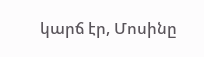կարճ էր, Մոսինը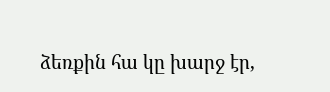ձեռքին հա կը խարջ էր,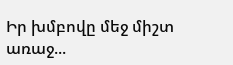Իր խմբովը մեջ միշտ առաջ...